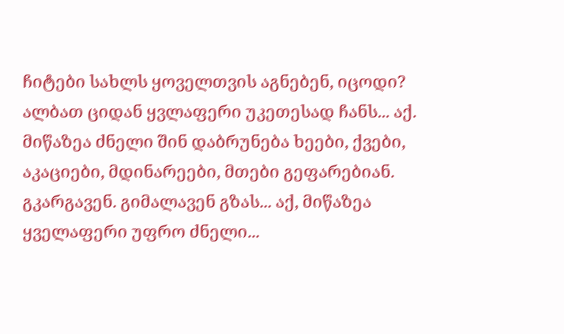ჩიტები სახლს ყოველთვის აგნებენ, იცოდი? ალბათ ციდან ყვლაფერი უკეთესად ჩანს... აქ. მიწაზეა ძნელი შინ დაბრუნება ხეები, ქვები, აკაციები, მდინარეები, მთები გეფარებიან. გკარგავენ. გიმალავენ გზას... აქ, მიწაზეა ყველაფერი უფრო ძნელი...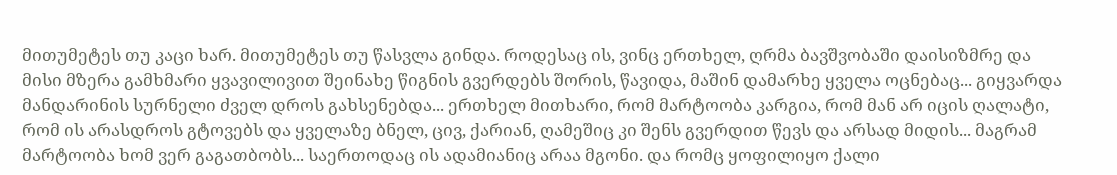მითუმეტეს თუ კაცი ხარ. მითუმეტეს თუ წასვლა გინდა. როდესაც ის, ვინც ერთხელ, ღრმა ბავშვობაში დაისიზმრე და მისი მზერა გამხმარი ყვავილივით შეინახე წიგნის გვერდებს შორის, წავიდა, მაშინ დამარხე ყველა ოცნებაც... გიყვარდა მანდარინის სურნელი ძველ დროს გახსენებდა... ერთხელ მითხარი, რომ მარტოობა კარგია, რომ მან არ იცის ღალატი, რომ ის არასდროს გტოვებს და ყველაზე ბნელ, ცივ, ქარიან, ღამეშიც კი შენს გვერდით წევს და არსად მიდის... მაგრამ მარტოობა ხომ ვერ გაგათბობს... საერთოდაც ის ადამიანიც არაა მგონი. და რომც ყოფილიყო ქალი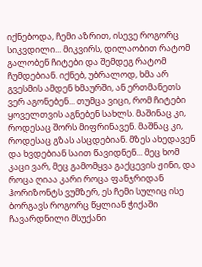იქნებოდა, ჩემი აზრით, ისევე როგორც სიკვდილი... მიკვირს, დილაობით რატომ გალობენ ჩიტები და შემდეგ რატომ ჩუმდებიან. იქნებ, უბრალოდ, ხმა არ გვესმის ამდენ ხმაურში, ან ერთმანეთს ვერ აგონებენ... თუმცა ვიცი, რომ ჩიტები ყოველთვის აგნებენ სახლს. მაშინაც კი, როდესაც შორს მიფრინავენ. მაშნაც კი, როდესაც გზას ასცდებიან. მზეს ახედავენ და ხვდებიან საით წავიდნენ... მეც ხომ კაცი ვარ, მეც გამომყვა გაქცევის ჟინი, და როცა ღიაა კარი როცა ფანჯრიდან ჰორიზონტს ვუმზერ, ეს ჩემი სულიც ისე ბორგავს როგორც წყლიან ჭიქაში ჩავარდნილი მსუქანი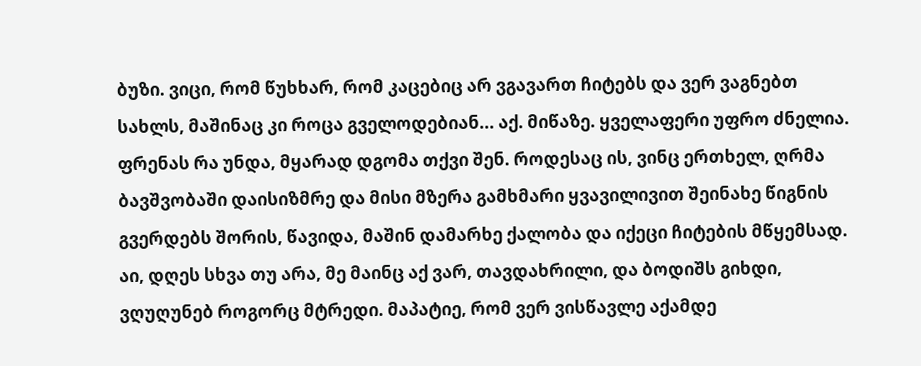ბუზი. ვიცი, რომ წუხხარ, რომ კაცებიც არ ვგავართ ჩიტებს და ვერ ვაგნებთ სახლს, მაშინაც კი როცა გველოდებიან... აქ. მიწაზე. ყველაფერი უფრო ძნელია. ფრენას რა უნდა, მყარად დგომა თქვი შენ. როდესაც ის, ვინც ერთხელ, ღრმა ბავშვობაში დაისიზმრე და მისი მზერა გამხმარი ყვავილივით შეინახე წიგნის გვერდებს შორის, წავიდა, მაშინ დამარხე ქალობა და იქეცი ჩიტების მწყემსად. აი, დღეს სხვა თუ არა, მე მაინც აქ ვარ, თავდახრილი, და ბოდიშს გიხდი, ვღუღუნებ როგორც მტრედი. მაპატიე, რომ ვერ ვისწავლე აქამდე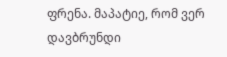ფრენა. მაპატიე, რომ ვერ დავბრუნდი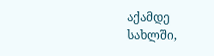აქამდე სახლში,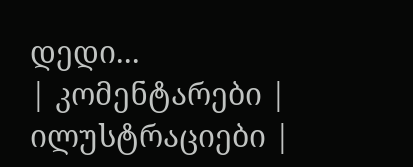დედი...
| კომენტარები |
ილუსტრაციები |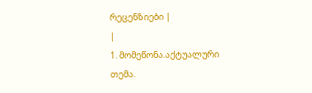რეცენზიები |
|
1. მომეწონა.აქტუალური თემა.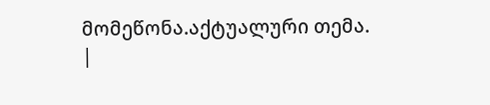მომეწონა.აქტუალური თემა.
|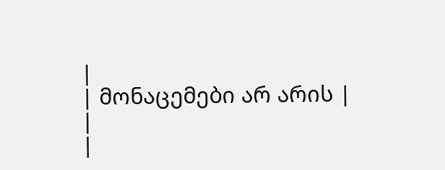|
| მონაცემები არ არის |
|
|